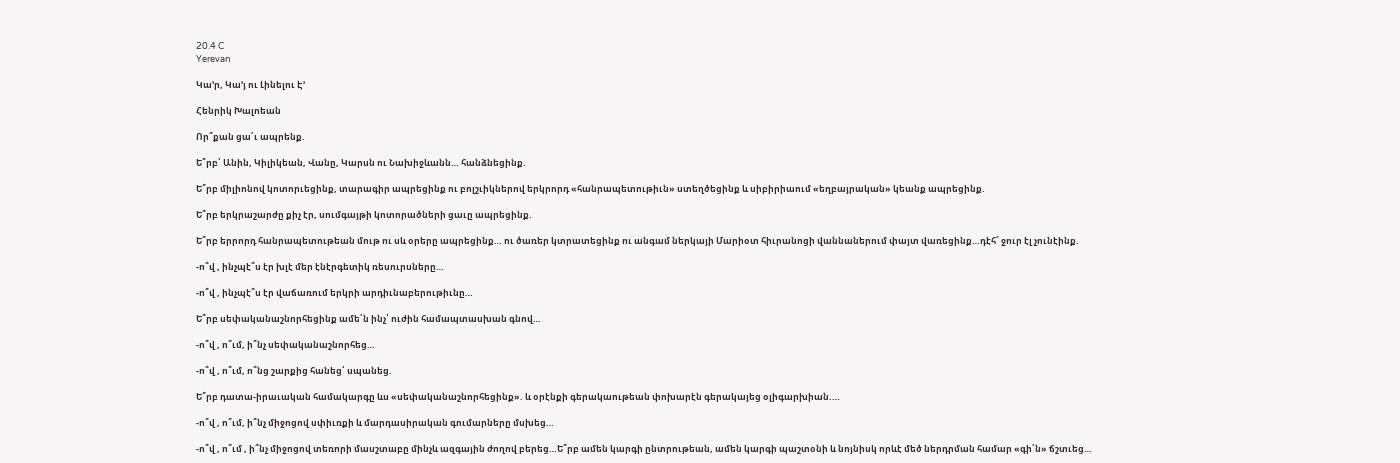20.4 C
Yerevan

Կա’ր, Կա’յ ու Լինելու Է’

Հենրիկ Խալոեան

Որ՞քան ցա՛ւ ապրենք.

Ե՞րբ՝ Անին, Կիլիկեան, Վանը, Կարսն ու Նախիջևանն… հանձնեցինք.

Ե՞րբ միլիոնով կոտորւեցինք, տարագիր ապրեցինք ու բոլշւիկներով երկրորդ «հանրապետութիւն» ստեղծեցինք և սիբիրիաում «եղբայրական» կեանք ապրեցինք.

Ե՞րբ երկրաշարժը քիչ էր, սումգայթի կոտորածների ցաւը ապրեցինք.

Ե՞րբ երրորդ հանրապետութեան մութ ու սև օրերը ապրեցինք… ու ծառեր կտրատեցինք ու անգամ ներկայի Մարիօտ հիւրանոցի վաննաներում փայտ վառեցինք…դէհ՜ ջուր էլ չունէինք.

-ո՞վ , ինչպէ՞ս էր խլէ մեր էնէրգետիկ ռեսուրսները…

-ո՞վ , ինչպէ՞ս էր վաճառում երկրի արդիւնաբերութիւնը…

Ե՞րբ սեփականաշնորհեցինք ամե՛ն ինչ՝ ուժին համապտասխան գնով…

-ո՞վ , ո՞ւմ, ի՞նչ սեփականաշնորհեց…

-ո՞վ , ո՞ւմ, ո՞նց շարքից հանեց՝ սպանեց.

Ե՞րբ դատա-իրաւական համակարգը ևս «սեփականաշնորհեցինք». և օրէնքի գերակաութեան փոխարէն գերակայեց օլիգարխիան.…

-ո՞վ , ո՞ւմ, ի՞նչ միջոցով սփիւռքի և մարդասիրական գումարները մսխեց…

-ո՞վ , ո՞ւմ , ի՞նչ միջոցով տեռորի մասշտաբը մինչև ազգային ժողով բերեց…Ե՞րբ ամեն կարգի ընտրութեան, ամեն կարգի պաշտօնի և նոյնիսկ որևէ մեծ ներդրման համար «գի՛ն» ճշտւեց…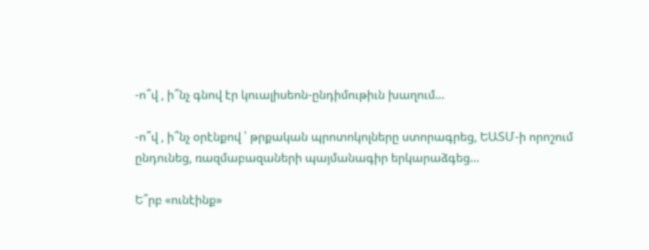-ո՞վ , ի՞նչ գնով էր կուալիսեոն-ընդիմութիւն խաղում…

-ո՞վ , ի՞նչ օրէնքով ՝ թրքական պրոտոկոլները ստորագրեց, ԵԱՏՄ‑ի որոշում ընդունեց, ռազմաբազաների պայմանագիր երկարաձգեց…

Ե՞րբ «ունէինք»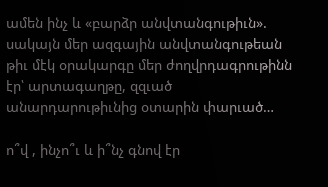ամեն ինչ և «բարձր անվտանգութիւն». սակայն մեր ազգային անվտանգութեան թիւ մէկ օրակարգը մեր ժողվրդագրութինն էր՝ արտագաղթը, զզւած անարդարութիւնից օտարին փարւած…

ո՞վ , ինչո՞ւ և ի՞նչ գնով էր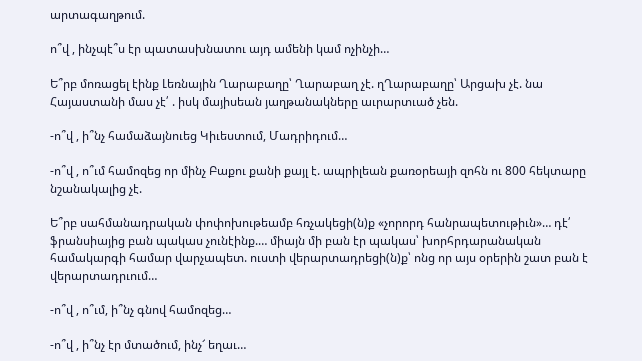արտագաղթում.

ո՞վ , ինչպէ՞ս էր պատասխնատու այդ ամենի կամ ոչինչի…

Ե՞րբ մոռացել էինք Լեռնային Ղարաբաղը՝ Ղարաբաղ չէ. ղՂարաբաղը՝ Արցախ չէ. նա Հայաստանի մաս չէ՛ . իսկ մայիսեան յաղթանակները աւրարտւած չեն.

-ո՞վ , ի՞նչ համաձայնուեց Կիւեստում, Մադրիդում…

-ո՞վ , ո՞ւմ համոզեց որ մինչ Բաքու քանի քայլ է. ապրիլեան քառօրեայի զոհն ու 800 հեկտարը նշանակալից չէ.

Ե՞րբ սահմանադրական փոփոխութեամբ հռչակեցի(ն)ք «չորորդ հանրապետութիւն»… դէ՛ ֆրանսիայից բան պակաս չունէինք.… միայն մի բան էր պակաս՝ խորհրդարանական համակարգի համար վարչապետ. ուստի վերարտադրեցի(ն)ք՝ ոնց որ այս օրերին շատ բան է վերարտադրւում…

-ո՞վ , ո՞ւմ, ի՞նչ գնով համոզեց…

-ո՞վ , ի՞նչ էր մտածում, ինչ՜ եղաւ…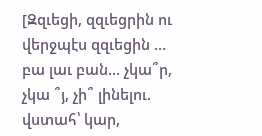[Զզւեցի, զզւեցրին ու վերջպէս զզւեցին … բա լաւ բան… չկա՞ր, չկա ՞յ, չի՞ լինելու. վստահ՝ կար,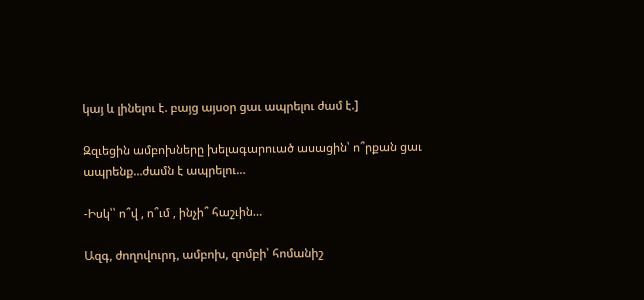կայ և լինելու է. բայց այսօր ցաւ ապրելու ժամ է.]

Զզւեցին ամբոխները խելագարուած ասացին՝ ո՞րքան ցաւ ապրենք…ժամն է ապրելու…

-Իսկ՝՝ ո՞վ , ո՞ւմ , ինչի՞ հաշւին…

Ազգ, ժողովուրդ, ամբոխ, զոմբի՝ հոմանիշ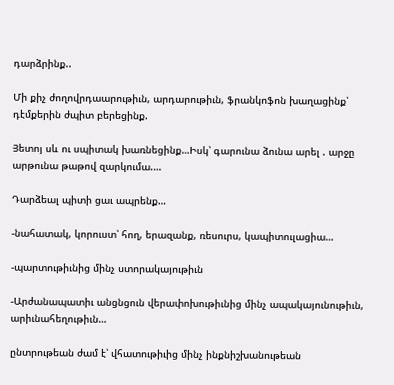դարձրինք..

Մի քիչ ժողովրդաարութիւն, արդարութիւն, ֆրանկոֆոն խաղացինք՝ դէմքերին ժպիտ բերեցինք.

Յետոյ սև ու սպիտակ խառնեցինք…Իսկ՝ գարունա ձունա արել . արջը արթունա թաթով զարկումա.…

Դարձեալ պիտի ցաւ ապրենք…

-նահատակ, կորուստ՝ հող, երազանք, ռեսուրս, կապիտուլացիա…

-պարտութիւնից մինչ ստորակայութիւն

-Արժանապատիւ անցնցուն վերափոխութիւնից մինչ ապակայունութիւն, արիւնահեղութիւն…

ընտրութեան ժամ է՝ վհատութիւից մինչ ինքնիշխանութեան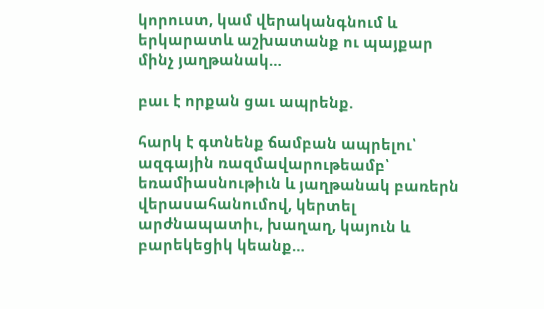կորուստ, կամ վերականգնում և երկարատև աշխատանք ու պայքար մինչ յաղթանակ…

բաւ է որքան ցաւ ապրենք.

հարկ է գտնենք ճամբան ապրելու՝ ազգային ռազմավարութեամբ՝ եռամիասնութիւն և յաղթանակ բառերն վերասահանումով, կերտել արժնապատիւ, խաղաղ, կայուն և բարեկեցիկ կեանք…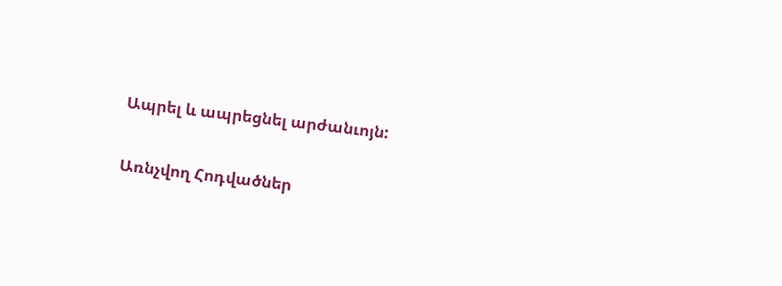Ապրել և ապրեցնել արժանւոյն:

Առնչվող Հոդվածներ